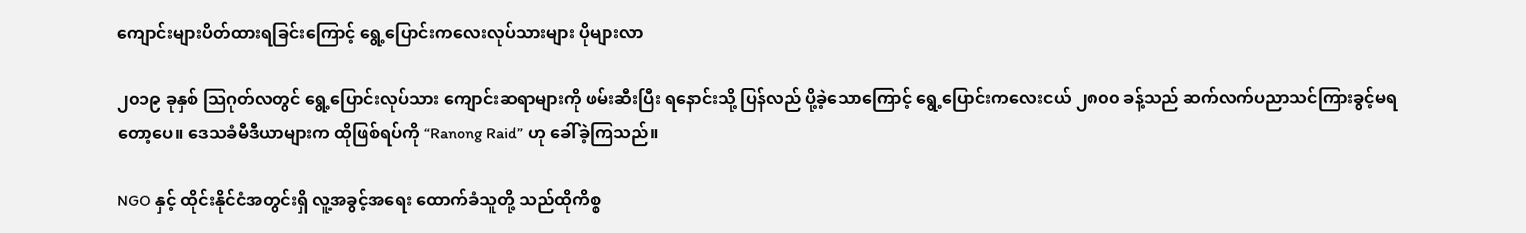ကျောင်းများပိတ်ထားရခြင်းကြောင့် ရွေ့ပြောင်းကလေးလုပ်သားများ ပိုများလာ

၂၀၁၉ ခုနှစ် သြဂုတ်လတွင် ရွေ့ပြောင်းလုပ်သား ကျောင်းဆရာများကို ဖမ်းဆီးပြီး ရနောင်းသို့ ပြန်လည် ပို့ခဲ့သောကြောင့် ရွေ့ပြောင်းကလေးငယ် ၂၈၀၀ ခန့်သည် ဆက်လက်ပညာသင်ကြားခွင့်မရတော့ပေ။ ဒေသခံမီဒီယာများက ထိုဖြစ်ရပ်ကို “Ranong Raid” ဟု ခေါ်ခဲ့ကြသည်။

NGO နှင့် ထိုင်းနိုင်ငံအတွင်းရှိ လူ့အခွင့်အရေး ထောက်ခံသူတို့ သည်ထိုကိစ္စ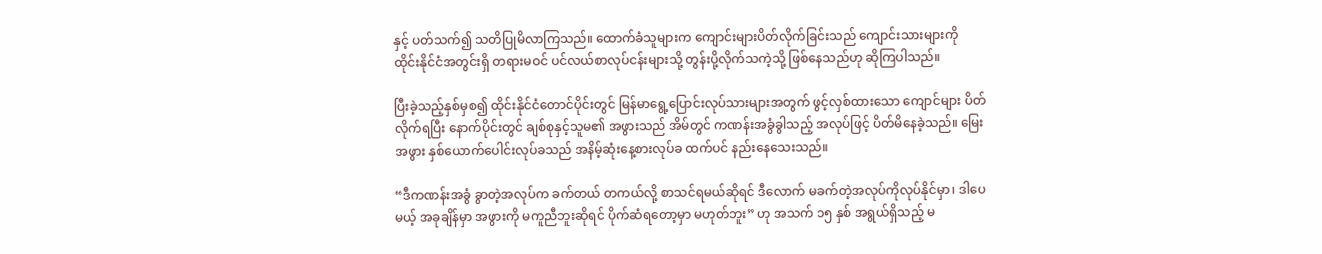နှင့် ပတ်သက်၍ သတိပြုမိလာကြသည်။ ထောက်ခံသူများက ကျောင်းများပိတ်လိုက်ခြင်းသည် ကျောင်းသားများကို ထိုင်းနိုင်ငံအတွင်းရှိ တရားမဝင် ပင်လယ်စာလုပ်ငန်းများသို့ တွန်းပို့လိုက်သကဲ့သို့ ဖြစ်နေသည်ဟု ဆိုကြပါသည်။

ပြီးခဲ့သည့်နှစ်မှစ၍ ထိုင်းနိုင်ငံတောင်ပိုင်းတွင် မြန်မာရွေ့ပြောင်းလုပ်သားများအတွက် ဖွင့်လှစ်ထားသော ကျောင်များ ပိတ်လိုက်ရပြီး နောက်ပိုင်းတွင် ချစ်စုနှင့်သူမ၏ အဖွားသည် အိမ်တွင် ကဏန်းအခွံခွါသည့် အလုပ်ဖြင့် ပိတ်မိနေခဲ့သည်။ မြေးအဖွား နှစ်ယောက်ပေါင်းလုပ်ခသည် အနိမ့်ဆုံးနေ့စားလုပ်ခ ထက်ပင် နည်းနေသေးသည်။

“ဒီကဏန်းအခွံ ခွာတဲ့အလုပ်က ခက်တယ် တကယ်လို့ စာသင်ရမယ်ဆိုရင် ဒီလောက် မခက်တဲ့အလုပ်ကိုလုပ်နိုင်မှာ၊ ဒါပေမယ့် အခုချိန်မှာ အဖွားကို မကူညီဘူးဆိုရင် ပိုက်ဆံရတော့မှာ မဟုတ်ဘူး” ဟု အသက် ၁၅ နှစ် အရွယ်ရှိသည့် မ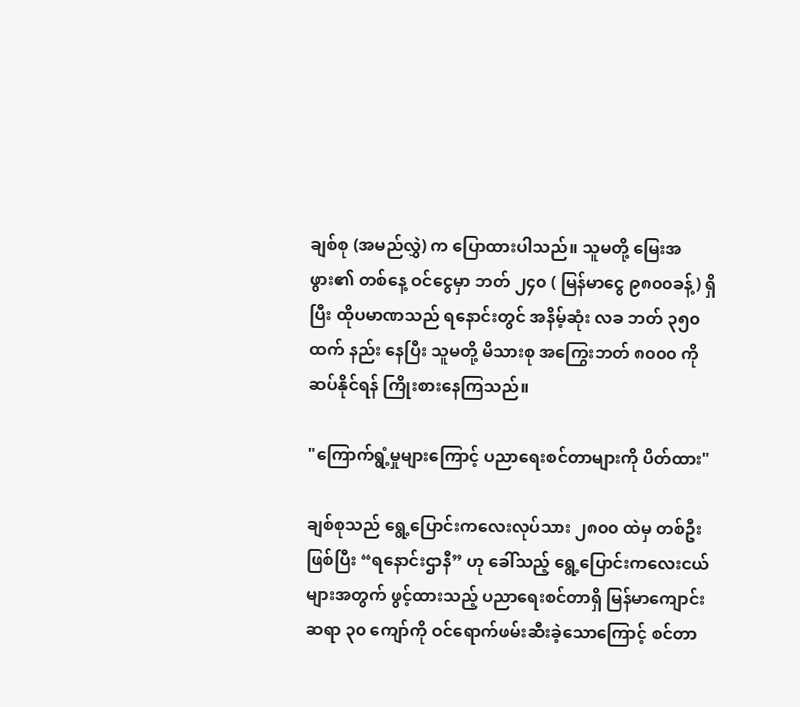ချစ်စု (အမည်လွှဲ) က ပြောထားပါသည်။ သူမတို့ မြေးအဖွား၏ တစ်နေ့ ဝင်ငွေမှာ ဘတ် ၂၄၀ ( မြန်မာငွေ ၉၈၀၀ခန့်) ရှိပြီး ထိုပမာဏသည် ရနောင်းတွင် အနိမ့်ဆုံး လခ ဘတ် ၃၅၀ ထက် နည်း နေပြီး သူမတို့ မိသားစု အကြွေးဘတ် ၈၀၀၀ ကို ဆပ်နိုင်ရန် ကြိုးစားနေကြသည်။

"ကြောက်ရွံ့မှုများကြောင့် ပညာရေးစင်တာများကို ပိတ်ထား"

ချစ်စုသည် ရွေ့ပြောင်းကလေးလုပ်သား ၂၈၀၀ ထဲမှ တစ်ဦးဖြစ်ပြီး “ရနောင်းဌာနီ” ဟု ခေါ်သည့် ရွေ့ပြောင်းကလေးငယ်များအတွက် ဖွင့်ထားသည့် ပညာရေးစင်တာရှိ မြန်မာကျောင်းဆရာ ၃၀ ကျော်ကို ဝင်ရောက်ဖမ်းဆီးခဲ့သောကြောင့် စင်တာ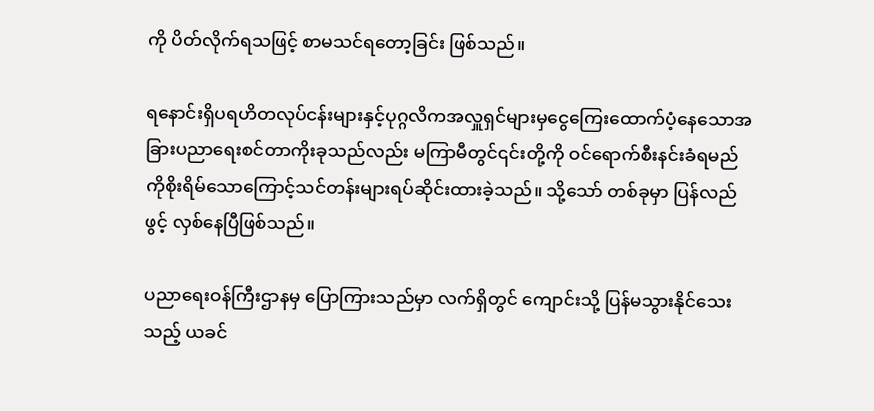ကို ပိတ်လိုက်ရသဖြင့် စာမသင်ရတော့ခြင်း ဖြစ်သည်။

ရနောင်းရှိပရဟိတလုပ်ငန်းများနှင့်ပုဂ္ဂလိကအလှူရှင်များမှငွေကြေးထောက်ပံ့နေသောအခြားပညာရေးစင်တာကိုးခုသည်လည်း မကြာမီတွင်၎င်းတို့ကို ဝင်ရောက်စီးနင်းခံရမည်ကိုစိုးရိမ်သောကြောင့်သင်တန်းများရပ်ဆိုင်းထားခဲ့သည်။ သို့သော် တစ်ခုမှာ ပြန်လည်ဖွင့် လှစ်နေပြီဖြစ်သည်။

ပညာရေးဝန်ကြီးဌာနမှ ပြောကြားသည်မှာ လက်ရှိတွင် ကျောင်းသို့ ပြန်မသွားနိုင်သေးသည့် ယခင်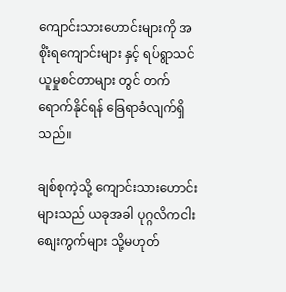ကျောင်းသားဟောင်းများကို အစိုံးရကျောင်းများ နှင့် ရပ်ရွာသင်ယူမှုစင်တာများ တွင် တက်ရောက်နိုင်ရန် ခြေရာခံလျက်ရှိသည်။

ချစ်စုကဲ့သို့ ကျောင်းသားဟောင်းများသည် ယခုအခါ ပုဂ္ဂလိကငါးစျေးကွက်များ သို့မဟုတ်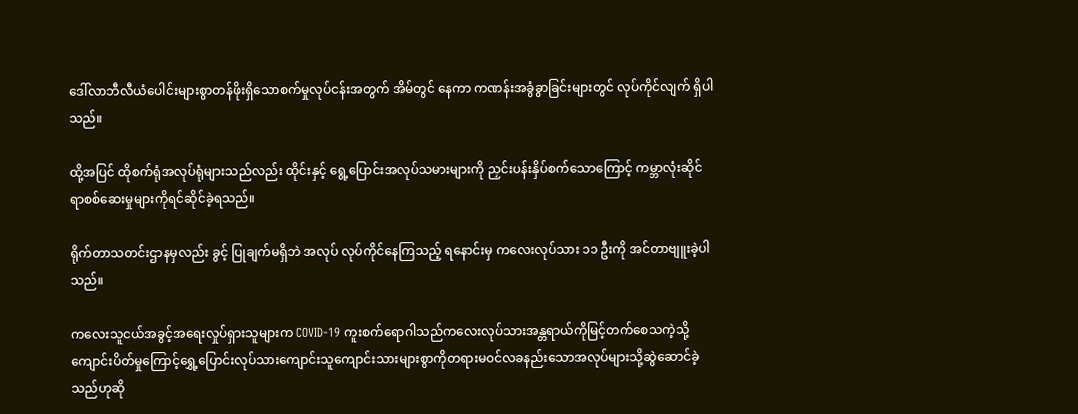ဒေါ်လာဘီလီယံပေါင်းများစွာတန်ဖိုးရှိသောစက်မှုလုပ်ငန်းအတွက် အိမ်တွင် နေကာ ကဏန်းအခွံခွာခြင်းများတွင် လုပ်ကိုင်လျက် ရှိပါသည်။

ထို့အပြင် ထိုစက်ရုံအလုပ်ရုံများသည်လည်း ထိုင်းနှင့် ‌ရွေ့ပြောင်းအလုပ်သမားများကို ညှင်းပန်းနှိပ်စက်သောကြောင့် ကမ္ဘာလုံးဆိုင်ရာစစ်ဆေးမှုများကိုရင်ဆိုင်ခဲ့ရသည်။

ရိုက်တာသတင်းဌာနမှလည်း ခွင့် ပြုချက်မရှိဘဲ အလုပ် လုပ်ကိုင်နေကြသည့် ရနောင်းမှ ကလေးလုပ်သား ၁၁ ဦးကို အင်တာဗျူးခဲ့ပါသည်။

ကလေးသူငယ်အခွင့်အရေးလှုပ်ရှားသူများက COVID-19 ကူးစက်ရောဂါသည်ကလေးလုပ်သားအန္တရာယ်ကိုမြင့်တက်စေသကဲ့သို့ကျောင်းပိတ်မှုကြောင့်ရွှေ့ပြောင်းလုပ်သားကျောင်းသူကျောင်းသားများစွာကိုတရားမ၀င်လခနည်းသောအလုပ်များသို့ဆွဲဆောင်ခဲ့သည်ဟုဆို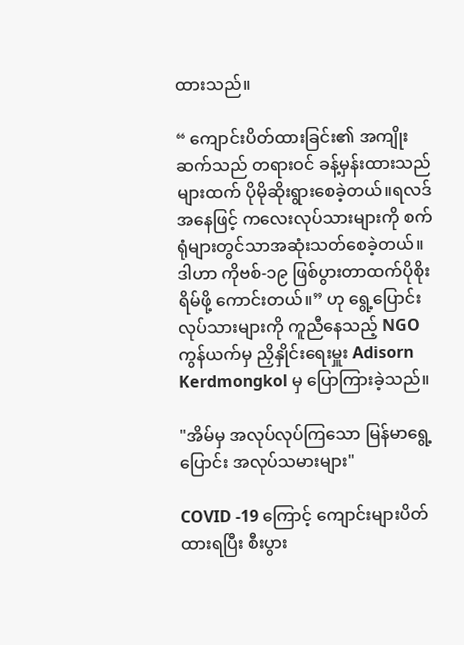ထားသည်။

“ ကျောင်းပိတ်ထားခြင်း၏ အကျိုးဆက်သည် တရားဝင် ခန့်မှန်းထားသည်များထက် ပိုမိုဆိုးရွားစေခဲ့တယ်။ရလဒ်အနေဖြင့် ကလေးလုပ်သားများကို စက်ရုံများတွင်သာအဆုံးသတ်စေခဲ့တယ်။ ဒါဟာ ကိုဗစ်-၁၉ ဖြစ်ပွားတာထက်ပိုစိုးရိမ်ဖို့ ကောင်းတယ်။” ဟု ရွေ့ပြောင်းလုပ်သားများကို ကူညီနေသည့် NGO ကွန်ယက်မှ ညှိနှိုင်းရေးမှူး Adisorn Kerdmongkol မှ ပြောကြားခဲ့သည်။

"အိမ်မှ အလုပ်လုပ်ကြသော မြန်မာရွေ့ပြောင်း အလုပ်သမားများ"

COVID -19 ကြောင့် ကျောင်းများပိတ်ထားရပြီး စီးပွား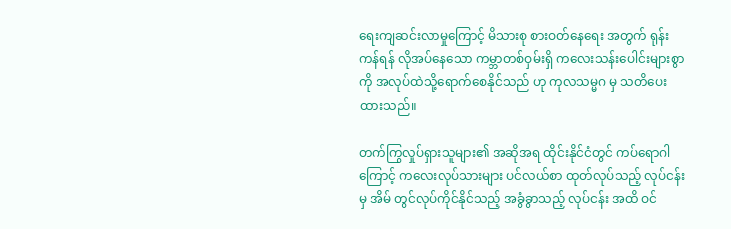ရေးကျဆင်းလာမှုကြောင့် မိသားစု စားဝတ်နေရေး အတွက် ရုန်းကန်ရန် လိုအပ်နေသော ကမ္ဘာတစ်ဝှမ်းရှိ ကလေးသန်းပေါင်းများစွာကို အလုပ်ထဲသို့ရောက်စေနိုင်သည် ဟု ကုလသမ္မဂ မှ သတိပေးထားသည်။

တက်ကြွလှုပ်ရှားသူများ၏ အဆိုအရ ထိုင်းနိုင်ငံတွင် ကပ်ရောဂါကြောင့် ကလေးလုပ်သားများ ပင်လယ်စာ ထုတ်လုပ်သည့် လုပ်ငန်းမှ အိမ် တွင်လုပ်ကိုင်နိုင်သည့် အခွံခွာသည့် လုပ်ငန်း အထိ ဝင်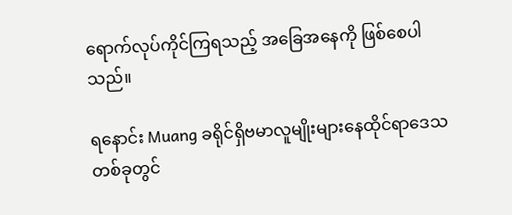ရောက်လုပ်ကိုင်ကြရသည့် အခြေအနေကို ဖြစ်စေပါသည်။

ရနောင်း Muang ခရိုင်ရှိဗမာလူမျိုးများနေထိုင်ရာဒေသတစ်ခုတွင်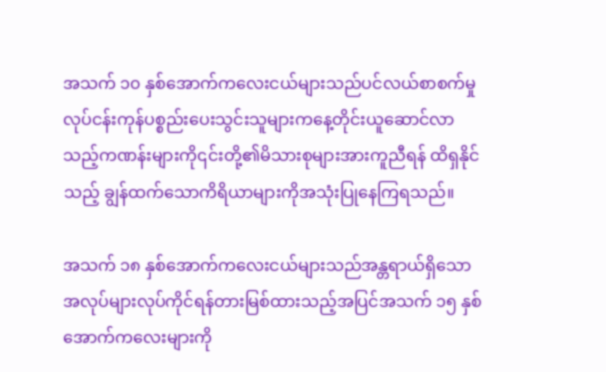အသက် ၁၀ နှစ်အောက်ကလေးငယ်များသည်ပင်လယ်စာစက်မှုလုပ်ငန်းကုန်ပစ္စည်းပေးသွင်းသူများကနေ့တိုင်းယူဆောင်လာသည့်ကဏန်းများကို၎င်းတို့၏မိသားစုများအားကူညီရန် ထိရှနိုင်သည့် ချွန်ထက်သောကိရိယာများကိုအသုံးပြုနေကြရသည်။

အသက် ၁၈ နှစ်အောက်ကလေးငယ်များသည်အန္တရာယ်ရှိသောအလုပ်များလုပ်ကိုင်ရန်တားမြစ်ထားသည့်အပြင်အသက် ၁၅ နှစ်အောက်ကလေးများကို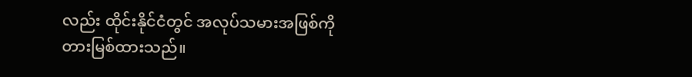လည်း ထိုင်းနိုင်ငံတွင် အလုပ်သမားအဖြစ်ကို တားမြစ်ထားသည်။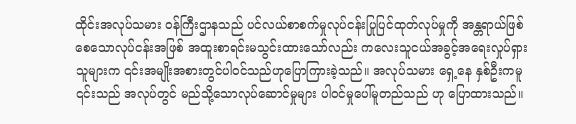ထိုင်းအလုပ်သမား ၀န်ကြီးဌာနသည် ပင်လယ်စာစက်မှုလုပ်ငန်းပြုပြင်ထုတ်လုပ်မှုကို အန္တရာယ်ဖြစ်စေသောလုပ်ငန်းအဖြစ် အထူးစာရင်းမသွင်းထားသော်လည်း ကလေးသူငယ်အခွင့်အရေးလှုပ်ရှားသူများက ၎င်းအမျိုးအစားတွင်ပါဝင်သည်ဟုပြောကြားခဲ့သည်။ အလုပ်သမား ရှေ့နေ နှစ်ဦးကမူ ၎င်းသည် အလုပ်တွင် မည်သို့သောလုပ်ဆောင်မှုများ ပါဝင်မှုပေါ်မူတည်သည် ဟု ပြောထားသည်။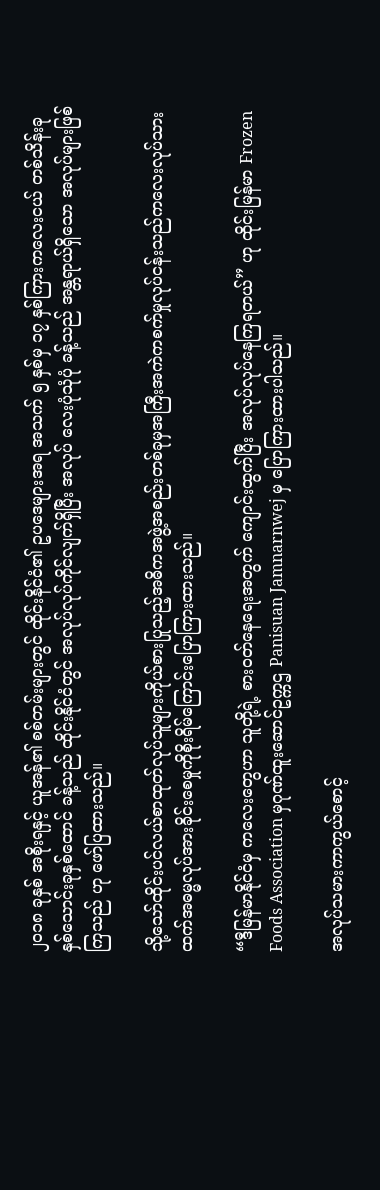၂၀၁၈ ခုနှစ် အစိုးရနှင့် ယူအန်၏ စစ်တမ်းများတွင် ထိုင်းနိင်ငံ၏ ဥပဒေများအရ အသက် ၅ နှစ်မှ ၁၇ နှစ်ကြားကလေးငယ် တစ်သိန်းခုနှစ်သောင်းခုနှစ်ထောင် ခန့်သည် ထိုင်းနိုင်ငံတွင် အလုပ်လုပ်ကိုင်လျက်ရှိပြီး အလုပ် လေးပုံသုံပုံ ခန့်သည် အန္တရာယ်ရှိသော အလုပ်များဖြစ်ကြသည် ဟု ဖော်ပြထားသည်။

သို့သော်ထိုင်းပင်လယ်စာထုတ်လုပ်သူများကိုယ်စားပြုသည့်အဓိကအဖွဲ့အစည်းတစ်ခုမှအကြီးအကဲကစက်မှုလုပ်ငန်းသည်ကလေးလုပ်သားထက်အဓမ္မလုပ်အားခိုင်းစေမှုကိုစိုးရိမ်ကြောင်းပြောကြားထားသည်။

“ဒီမြန်မာနိုင်ငံမှ ကလေးတွေဟာ သူတို့ရဲ့ စားဝတ်နေရေးအတွက် ကျောင်းထွက်ပြီး အလုပ်လုပ်နေကြရတယ်” ဟု ထိုင်းမြန်မာ Frozen Foods Association မှဂုဏ်ထူးဆောင်ဥက္ကဌ Panisuan Jamnarnwej မှ ပြောကြားထားပါသည်။

အလုပ်သမားကာကွယ်စောင့်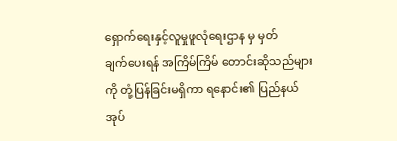ရှောက်ရေးနှင့်လူမှုဖူလုံရေးဌာန မှ မှတ်ချက်‌ပေးရန် အကြိမ်ကြိမ် တောင်းဆိုသည်များကို တုံ့ပြန်ခြင်းမရှိကာ ရနောင်း၏ ပြည်နယ်အုပ်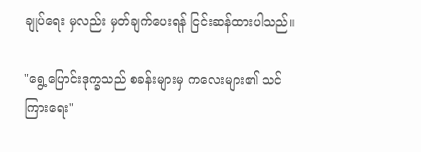ချုပ်ရေး မှလည်း မှတ်ချက်ပေးရန် ငြင်းဆန်ထားပါသည်။

"ရွေ့ပြောင်းဒုက္ခသည် စခန်းများမှ ကလေးများ၏ သင်ကြားရေး"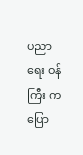ပညာရေး ဝန်ကြီး က ပြော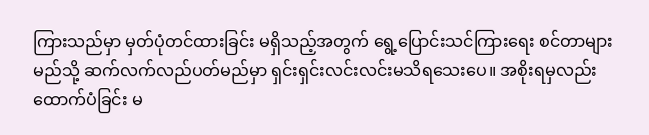ကြားသည်မှာ မှတ်ပုံတင်ထားခြင်း မရှိသည့်အတွက် ရွေ့ပြောင်းသင်ကြားရေး စင်တာများ မည်သို့ ဆက်လက်လည်ပတ်မည်မှာ ရှင်းရှင်းလင်းလင်းမသိရသေးပေ။ အစိုးရမှလည်း ထောက်ပံခြင်း မ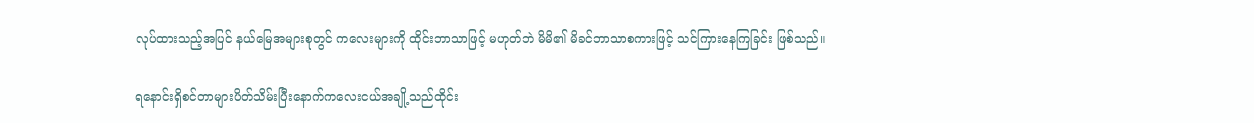လုပ်ထားသည့်အပြင် နယ်မြေအများစုတွင် ကလေးများကို ထိုင်းဘာသာဖြင့် မဟုတ်ဘဲ မိမိ၏ မိခင်ဘာသာစကားဖြင့် သင်ကြားနေကြခြင်း ဖြစ်သည်။

ရနောင်းရှိစင်တာများပိတ်သိမ်းပြီးနောက်ကလေးငယ်အချို့သည်ထိုင်း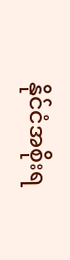နိုင်ငံအစိုးရ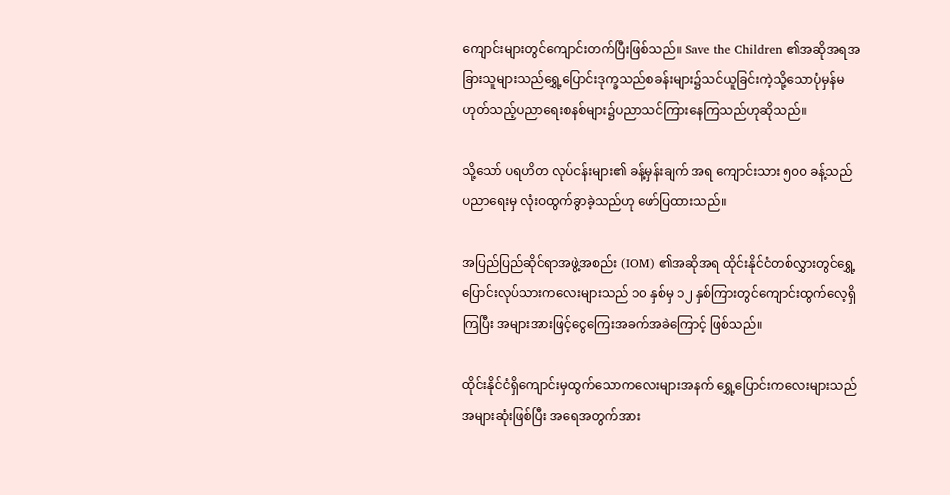ကျောင်းများတွင်ကျောင်းတက်ပြီးဖြစ်သည်။ Save the Children ၏အဆိုအရအခြားသူများသည်ရွှေ့ပြောင်းဒုက္ခသည်စခန်းများ၌သင်ယူခြင်းကဲ့သို့သောပုံမှန်မဟုတ်သည့်ပညာရေးစနစ်များ၌ပညာသင်ကြားနေကြသည်ဟုဆိုသည်။

သို့သော် ပရဟိတ လုပ်ငန်းများ၏ ခန့်မှန်းချက် အရ ကျောင်းသား ၅၀၀ ခန့်သည် ပညာရေးမှ လုံးဝထွက်ခွာခဲ့သည်ဟု ဖော်ပြထားသည်။

အပြည်ပြည်ဆိုင်ရာအဖွဲ့အစည်း (IOM) ၏အဆိုအရ ထိုင်းနိုင်ငံတစ်လွှားတွင်ရွှေ့ပြောင်းလုပ်သားကလေးများသည် ၁၀ နှစ်မှ ၁၂ နှစ်ကြားတွင်ကျောင်းထွက်လေ့ရှိကြပြီး အများအားဖြင့်ငွေကြေးအခက်အခဲကြောင့် ဖြစ်သည်။

ထိုင်းနိုင်ငံရှိကျောင်းမှထွက်သောကလေးများအနက် ရွှေ့ပြောင်းကလေးများသည် အများဆုံးဖြစ်ပြီး အရေအတွက်အား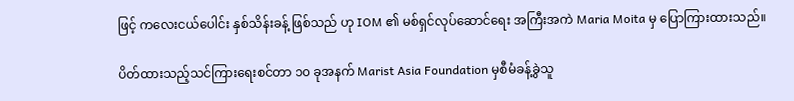ဖြင့် ကလေးငယ်ပေါင်း နှစ်သိန်းခန့် ဖြစ်သည် ဟု IOM ၏ မစ်ရှင်လုပ်ဆောင်ရေး အကြီးအကဲ Maria Moita မှ ပြောကြားထားသည်။

ပိတ်ထားသည့်သင်ကြားရေးစင်တာ ၁၀ ခုအနက် Marist Asia Foundation မှစီမံခန့်ခွဲသူ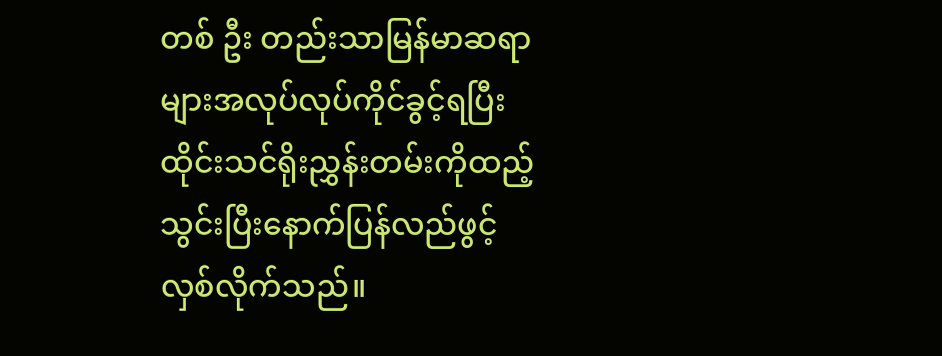တစ် ဦး တည်းသာမြန်မာဆရာများအလုပ်လုပ်ကိုင်ခွင့်ရပြီးထိုင်းသင်ရိုးညွှန်းတမ်းကိုထည့်သွင်းပြီးနောက်ပြန်လည်ဖွင့်လှစ်လိုက်သည်။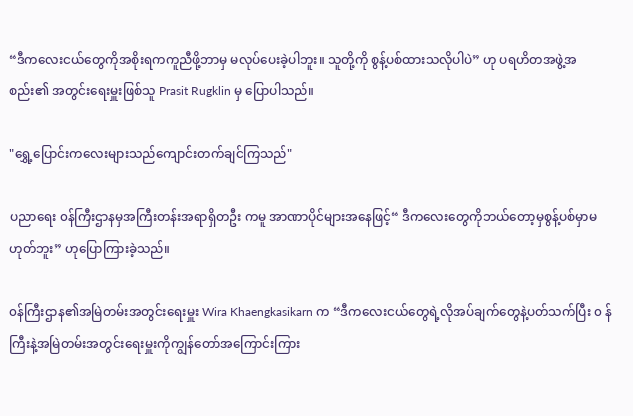“ဒီကလေးငယ်တွေကိုအစိုးရကကူညီဖို့ဘာမှ မလုပ်ပေးခဲ့ပါဘူး။ သူတို့ကို စွန့်ပစ်ထားသလိုပါပဲ” ဟု ပရဟိတအဖွဲ့အစည်း၏ အတွင်းရေးမှူးဖြစ်သူ Prasit Rugklin မှ ပြောပါသည်။

"ရွှေ့ပြောင်းကလေးများသည်ကျောင်းတက်ချင်ကြသည်"

ပညာရေး ၀န်ကြီးဌာနမှအကြီးတန်းအရာရှိတဦး ကမူ အာဏာပိုင်များအနေဖြင့်“ ဒီကလေးတွေကိုဘယ်တော့မှစွန့်ပစ်မှာမဟုတ်ဘူး” ဟုပြောကြားခဲ့သည်။

၀န်ကြီးဌာန၏အမြဲတမ်းအတွင်းရေးမှူး Wira Khaengkasikarn က “ဒီကလေးငယ်တွေရဲ့လိုအပ်ချက်တွေနဲ့ပတ်သက်ပြီး ၀ န်ကြီးနဲ့အမြဲတမ်းအတွင်းရေးမှူးကိုကျွန်တော်အကြောင်းကြား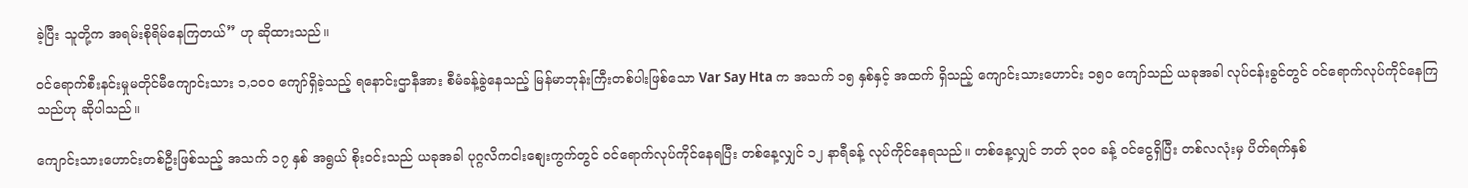ခဲ့ပြီး သူတို့က အရမ်းစိုရိမ်နေကြတယ်” ဟု ဆိုထားသည်။

၀င်ရောက်စီးနင်းမှုမတိုင်မီကျောင်းသား ၁,၁၀၀ ကျော်ရှိခဲ့သည့် ရနောင်းဌာနီအား စီမံခန့်ခွဲနေသည့် မြန်မာဘုန်းကြီးတစ်ပါးဖြစ်သော Var Say Hta က အသက် ၁၅ နှစ်နှင့် အထက် ရှိသည့် ကျောင်းသားဟောင်း ၁၅၀ ကျော်သည် ယခုအခါ လုပ်ငန်းခွင်တွင် ဝင်ရောက်လုပ်ကိုင်နေကြသည်ဟု ဆိုပါသည်။

ကျောင်းသားဟောင်းတစ်ဦးဖြစ်သည့် အသက် ၁၇ နှစ် အရွယ် စိုးဝင်းသည် ယခုအခါ ပုဂ္ဂလိကငါးစျေးကွက်တွင် ဝင်ရောက်လုပ်ကိုင်နေရပြီး တစ်နေ့လျှင် ၁၂ နာရီခန့် လုပ်ကိုင်နေရသည်။ တစ်နေ့လျှင် ဘတ် ၃၀၀ ခန့် ဝင်ငွေရှိပြီး တစ်လလုံးမှ ပိတ်ရက်နှစ်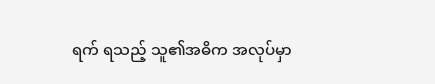ရက် ရသည့် သူ၏အဓိက အလုပ်မှာ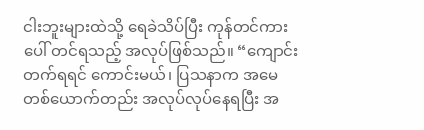ငါးဘူးများထဲသို့ ရေခဲသိပ်ပြီး ကုန်တင်ကားပေါ် တင်ရသည့် အလုပ်ဖြစ်သည်။ “ကျောင်းတက်ရရင် ကောင်းမယ်၊ ပြသနာက အမေတစ်ယောက်တည်း အလုပ်လုပ်နေရပြီး ‌အ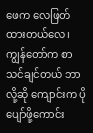ဖေက လေဖြတ်ထားတယ်လေ၊ ကျွန်တော်က စာသင်ချင်တယ် ဘာလို့ဆို ကျောင်းက ပိုပျော်ဖို့ကောင်း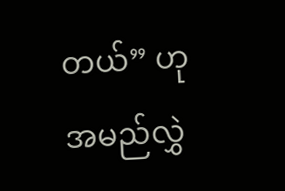တယ်” ဟု အမည်လွှဲ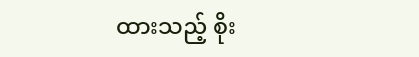ထားသည့် စိုး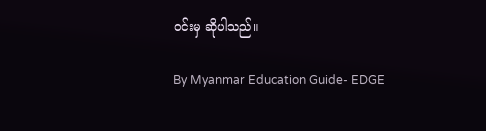ဝင်းမှ ဆိုပါသည်။

By Myanmar Education Guide- EDGE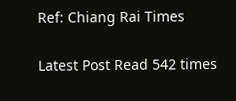Ref: Chiang Rai Times

Latest Post Read 542 times